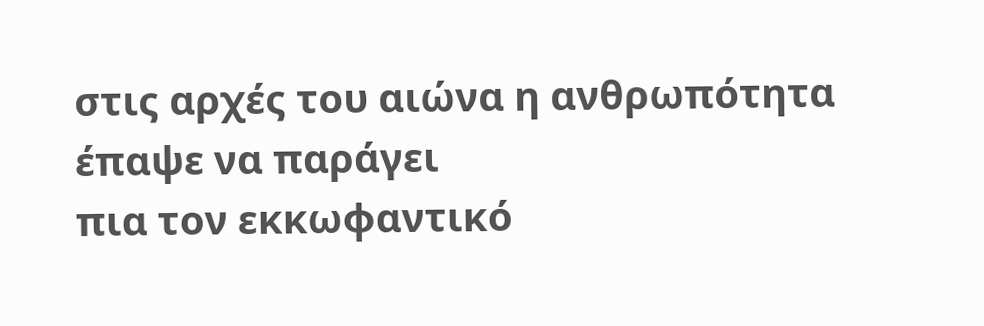στις αρχές του αιώνα η ανθρωπότητα έπαψε να παράγει
πια τον εκκωφαντικό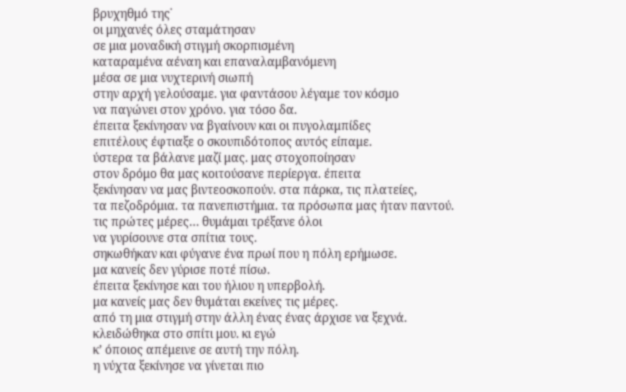βρυχηθμό της˙
οι μηχανές όλες σταμάτησαν
σε μια μοναδική στιγμή σκορπισμένη
καταραμένα αέναη και επαναλαμβανόμενη
μέσα σε μια νυχτερινή σιωπή
στην αρχή γελούσαμε. για φαντάσου λέγαμε τον κόσμο
να παγώνει στον χρόνο. για τόσο δα.
έπειτα ξεκίνησαν να βγαίνουν και οι πυγολαμπίδες
επιτέλους έφτιαξε ο σκουπιδότοπος αυτός είπαμε.
ύστερα τα βάλανε μαζί μας. μας στοχοποίησαν
στον δρόμο θα μας κοιτούσανε περίεργα. έπειτα
ξεκίνησαν να μας βιντεοσκοπούν. στα πάρκα, τις πλατείες,
τα πεζοδρόμια. τα πανεπιστήμια. τα πρόσωπα μας ήταν παντού.
τις πρώτες μέρες… θυμάμαι τρέξανε όλοι
να γυρίσουνε στα σπίτια τους.
σηκωθήκαν και φύγανε ένα πρωί που η πόλη ερήμωσε.
μα κανείς δεν γύρισε ποτέ πίσω.
έπειτα ξεκίνησε και του ήλιου η υπερβολή.
μα κανείς μας δεν θυμάται εκείνες τις μέρες.
από τη μια στιγμή στην άλλη ένας ένας άρχισε να ξεχνά.
κλειδώθηκα στο σπίτι μου. κι εγώ
κ’ όποιος απέμεινε σε αυτή την πόλη.
η νύχτα ξεκίνησε να γίνεται πιο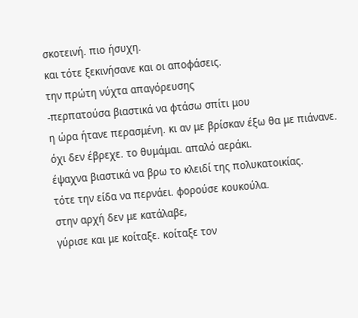σκοτεινή. πιο ήσυχη.
και τότε ξεκινήσανε και οι αποφάσεις.
την πρώτη νύχτα απαγόρευσης
-περπατούσα βιαστικά να φτάσω σπίτι μου
η ώρα ήτανε περασμένη. κι αν με βρίσκαν έξω θα με πιάνανε.
όχι δεν έβρεχε. το θυμάμαι. απαλό αεράκι.
έψαχνα βιαστικά να βρω το κλειδί της πολυκατοικίας.
τότε την είδα να περνάει. φορούσε κουκούλα.
στην αρχή δεν με κατάλαβε,
γύρισε και με κοίταξε. κοίταξε τον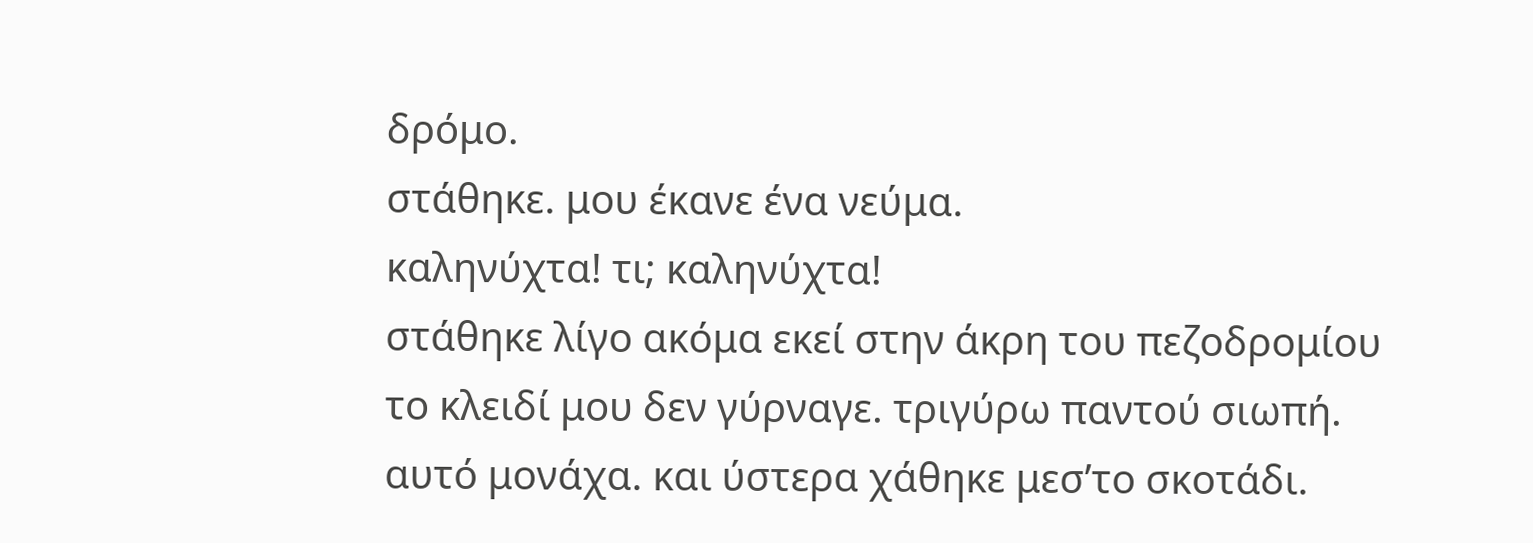δρόμο.
στάθηκε. μου έκανε ένα νεύμα.
καληνύχτα! τι; καληνύχτα!
στάθηκε λίγο ακόμα εκεί στην άκρη του πεζοδρομίου
το κλειδί μου δεν γύρναγε. τριγύρω παντού σιωπή.
αυτό μονάχα. και ύστερα χάθηκε μεσ’το σκοτάδι.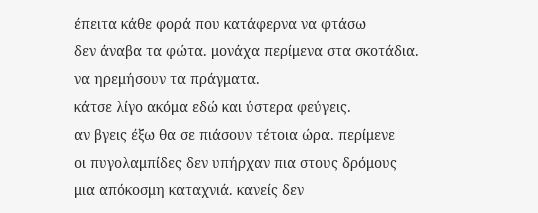έπειτα κάθε φορά που κατάφερνα να φτάσω
δεν άναβα τα φώτα. μονάχα περίμενα στα σκοτάδια.
να ηρεμήσουν τα πράγματα.
κάτσε λίγο ακόμα εδώ και ύστερα φεύγεις.
αν βγεις έξω θα σε πιάσουν τέτοια ώρα. περίμενε
οι πυγολαμπίδες δεν υπήρχαν πια στους δρόμους
μια απόκοσμη καταχνιά. κανείς δεν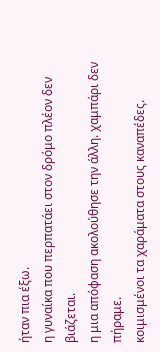ήταν πια έξω.
η γυναίκα που περπατάει στον δρόμο πλέον δεν βιάζεται.
η μια απόφαση ακολούθησε την άλλη. χαμπάρι δεν πήραμε.
κοιμισμένοι τα χαράματα στους καναπέδες.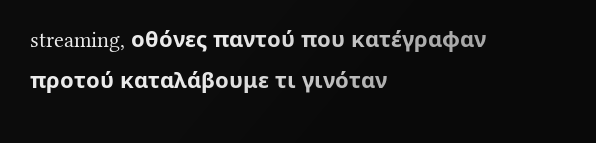streaming, οθόνες παντού που κατέγραφαν
προτού καταλάβουμε τι γινόταν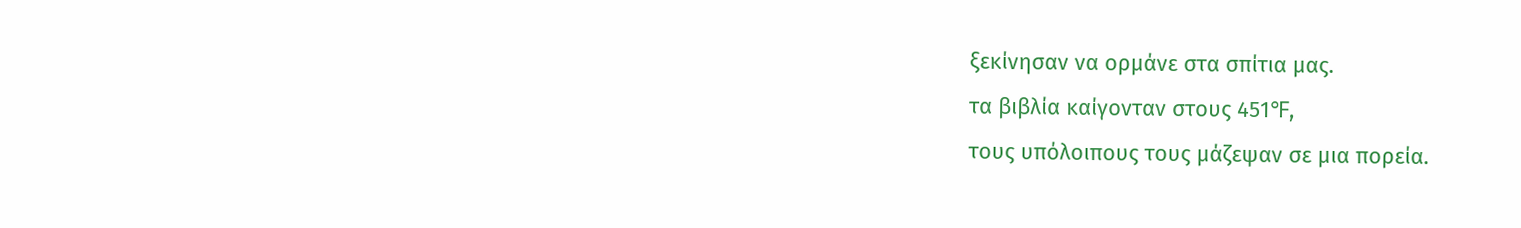ξεκίνησαν να ορμάνε στα σπίτια μας.
τα βιβλία καίγονταν στους 451℉,
τους υπόλοιπους τους μάζεψαν σε μια πορεία.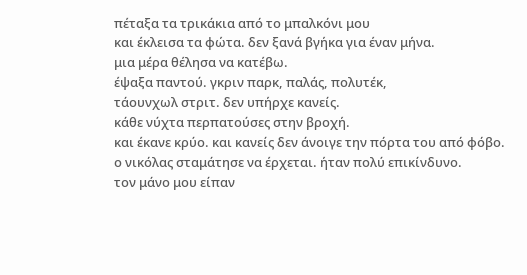πέταξα τα τρικάκια από το μπαλκόνι μου
και έκλεισα τα φώτα. δεν ξανά βγήκα για έναν μήνα.
μια μέρα θέλησα να κατέβω.
έψαξα παντού. γκριν παρκ, παλάς, πολυτέκ,
τάουνχωλ στριτ. δεν υπήρχε κανείς.
κάθε νύχτα περπατούσες στην βροχή.
και έκανε κρύο. και κανείς δεν άνοιγε την πόρτα του από φόβο.
ο νικόλας σταμάτησε να έρχεται. ήταν πολύ επικίνδυνο.
τον μάνο μου είπαν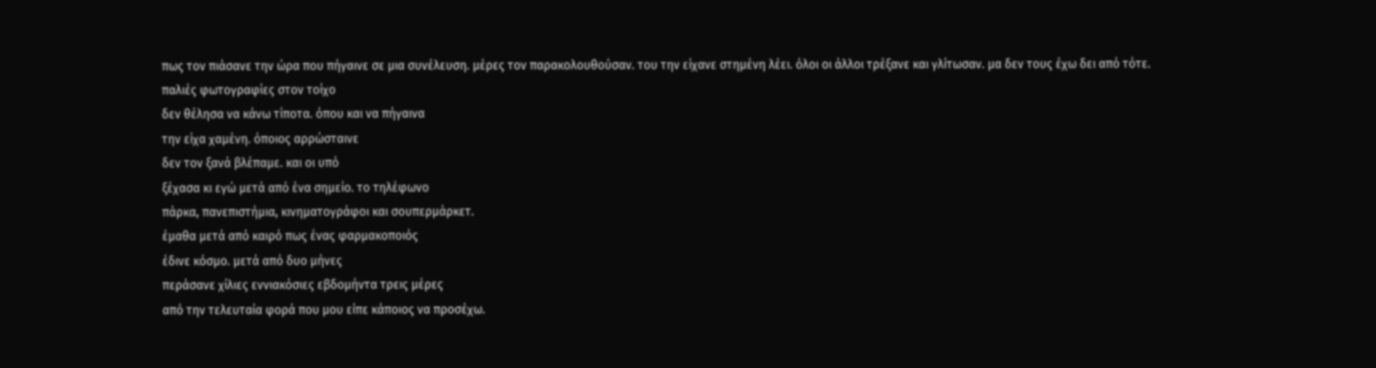πως τον πιάσανε την ώρα που πήγαινε σε μια συνέλευση. μέρες τον παρακολουθούσαν. του την είχανε στημένη λέει. όλοι οι άλλοι τρέξανε και γλίτωσαν. μα δεν τους έχω δει από τότε.
παλιές φωτογραφίες στον τοίχο
δεν θέλησα να κάνω τίποτα. όπου και να πήγαινα
την είχα χαμένη. όποιος αρρώσταινε
δεν τον ξανά βλέπαμε. και οι υπό
ξέχασα κι εγώ μετά από ένα σημείο. το τηλέφωνο
πάρκα, πανεπιστήμια, κινηματογράφοι και σουπερμάρκετ.
έμαθα μετά από καιρό πως ένας φαρμακοποιός
έδινε κόσμο. μετά από δυο μήνες
περάσανε χίλιες εννιακόσιες εβδομήντα τρεις μέρες
από την τελευταία φορά που μου είπε κάποιος να προσέχω.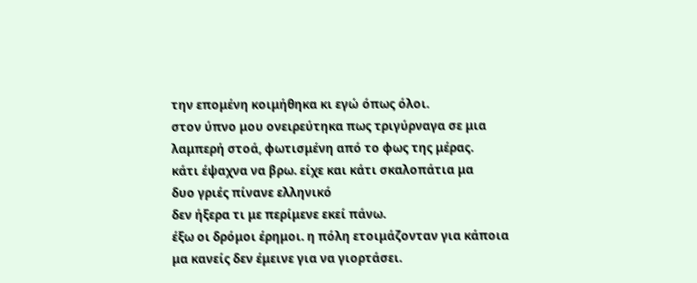την επομένη κοιμήθηκα κι εγώ όπως όλοι.
στον ύπνο μου ονειρεύτηκα πως τριγύρναγα σε μια
λαμπερή στοά, φωτισμένη από το φως της μέρας.
κάτι έψαχνα να βρω. είχε και κάτι σκαλοπάτια μα
δυο γριές πίνανε ελληνικό
δεν ήξερα τι με περίμενε εκεί πάνω.
έξω οι δρόμοι έρημοι. η πόλη ετοιμάζονταν για κάποια
μα κανείς δεν έμεινε για να γιορτάσει.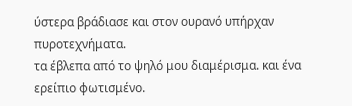ύστερα βράδιασε και στον ουρανό υπήρχαν πυροτεχνήματα.
τα έβλεπα από το ψηλό μου διαμέρισμα. και ένα ερείπιο φωτισμένο.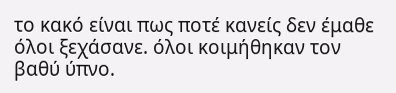το κακό είναι πως ποτέ κανείς δεν έμαθε
όλοι ξεχάσανε. όλοι κοιμήθηκαν τον βαθύ ύπνο.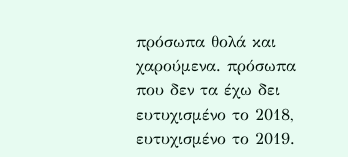πρόσωπα θολά και χαρούμενα. πρόσωπα που δεν τα έχω δει
ευτυχισμένο το 2018, ευτυχισμένο το 2019.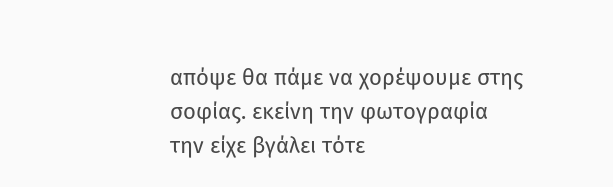απόψε θα πάμε να χορέψουμε στης σοφίας. εκείνη την φωτογραφία
την είχε βγάλει τότε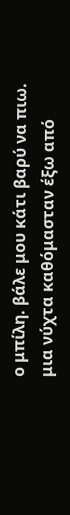ο μπίλη. βάλε μου κάτι βαρύ να πιω.
μια νύχτα καθόμασταν έξω από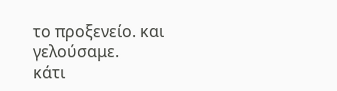το προξενείο. και γελούσαμε.
κάτι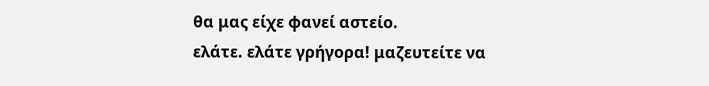θα μας είχε φανεί αστείο.
ελάτε. ελάτε γρήγορα! μαζευτείτε να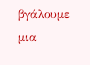βγάλουμε μια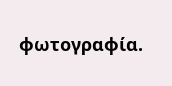φωτογραφία.